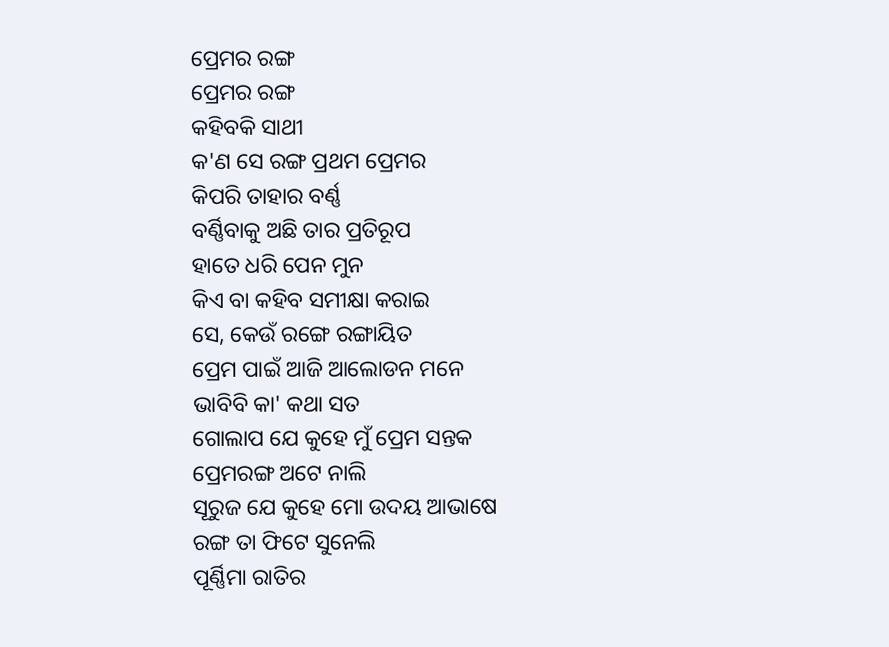ପ୍ରେମର ରଙ୍ଗ
ପ୍ରେମର ରଙ୍ଗ
କହିବକି ସାଥୀ
କ'ଣ ସେ ରଙ୍ଗ ପ୍ରଥମ ପ୍ରେମର
କିପରି ତାହାର ବର୍ଣ୍ଣ
ବର୍ଣ୍ଣିବାକୁ ଅଛି ତାର ପ୍ରତିରୂପ
ହାତେ ଧରି ପେନ ମୁନ
କିଏ ବା କହିବ ସମୀକ୍ଷା କରାଇ
ସେ, କେଉଁ ରଙ୍ଗେ ରଙ୍ଗାୟିତ
ପ୍ରେମ ପାଇଁ ଆଜି ଆଲୋଡନ ମନେ
ଭାବିବି କା' କଥା ସତ
ଗୋଲାପ ଯେ କୁହେ ମୁଁ ପ୍ରେମ ସନ୍ତକ
ପ୍ରେମରଙ୍ଗ ଅଟେ ନାଲି
ସୂରୁଜ ଯେ କୁହେ ମୋ ଉଦୟ ଆଭାଷେ
ରଙ୍ଗ ତା ଫିଟେ ସୁନେଲି
ପୂର୍ଣ୍ଣିମା ରାତିର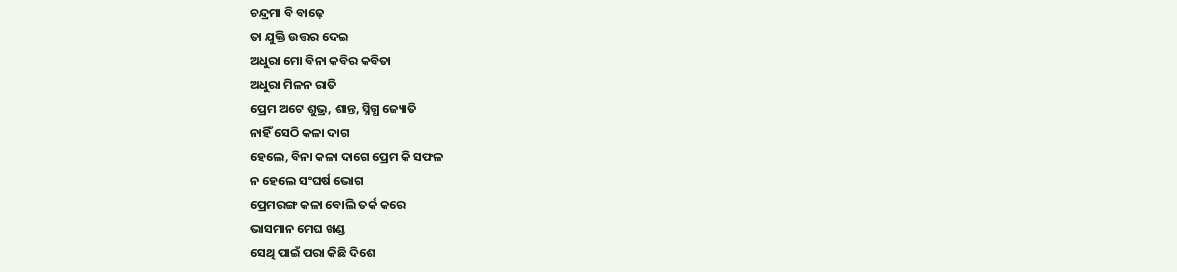ଚନ୍ଦ୍ରମା ବି ବାଢ଼େ
ତା ଯୁକ୍ତି ଉତ୍ତର ଦେଇ
ଅଧୁରା ମୋ ବିନା କବିର କବିତା
ଅଧୁରା ମିଳନ ରାତି
ପ୍ରେମ ଅଟେ ଶୁଭ୍ର, ଶାନ୍ତ, ସ୍ନିଗ୍ଧ ଜ୍ୟୋତି
ନାହିଁ ସେଠି କଳା ଦାଗ
ହେଲେ, ବିନା କଳା ଦାଗେ ପ୍ରେମ କି ସଫଳ
ନ ହେଲେ ସଂଘର୍ଷ ଭୋଗ
ପ୍ରେମରଙ୍ଗ କଳା ବୋଲି ତର୍କ କରେ
ଭାସମାନ ମେଘ ଖଣ୍ଡ
ସେଥି ପାଇଁ ପରା କିଛି ଦିଶେ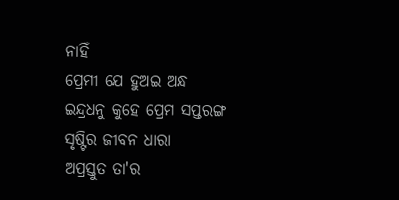ନାହିଁ
ପ୍ରେମୀ ଯେ ହୁଅଇ ଅନ୍ଧ
ଇନ୍ଦ୍ରଧନୁ କୁହେ ପ୍ରେମ ସପ୍ତରଙ୍ଗ
ସୃଷ୍ଟିର ଜୀବନ ଧାରା
ଅପ୍ରସ୍ତୁତ ତା'ର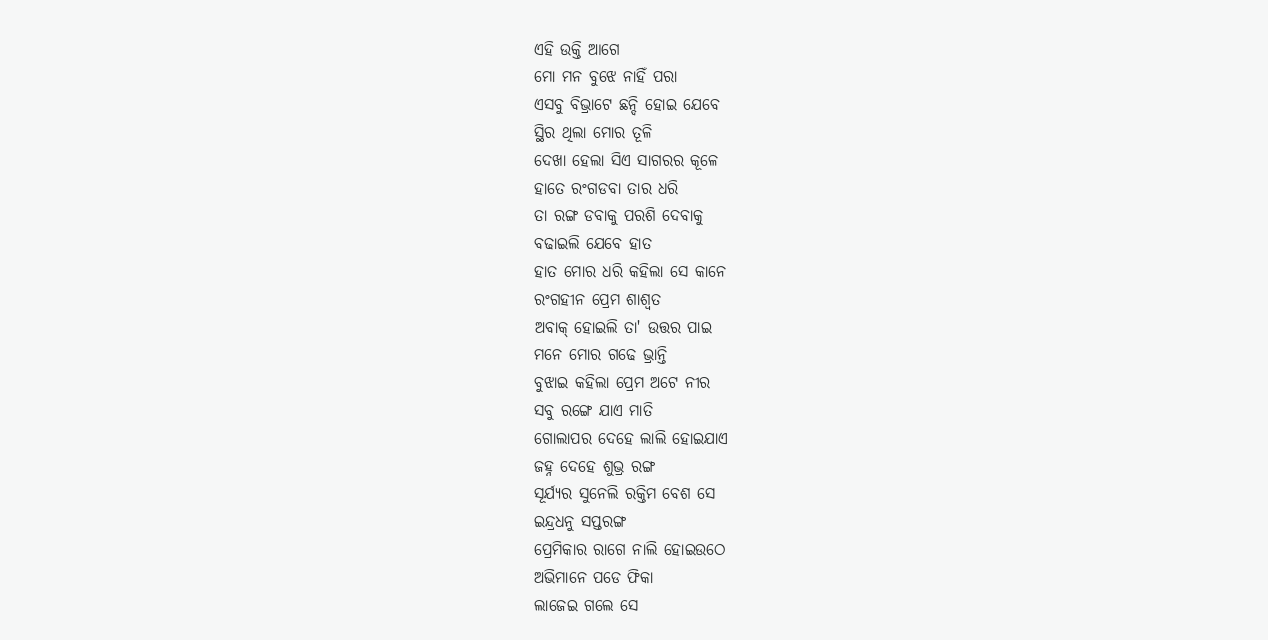ଏହି ଉକ୍ତି ଆଗେ
ମୋ ମନ ବୁଝେ ନାହିଁ ପରା
ଏସବୁ ବିଭ୍ରାଟେ ଛନ୍ଦି ହୋଇ ଯେବେ
ସ୍ଥିର ଥିଲା ମୋର ତୂଳି
ଦେଖା ହେଲା ସିଏ ସାଗରର କୂଳେ
ହାତେ ରଂଗଡବା ତାର ଧରି
ତା ରଙ୍ଗ ଡବାକୁ ପରଶି ଦେବାକୁ
ବଢାଇଲି ଯେବେ ହାତ
ହାତ ମୋର ଧରି କହିଲା ସେ କାନେ
ରଂଗହୀନ ପ୍ରେମ ଶାଶ୍ୱତ
ଅବାକ୍ ହୋଇଲି ତା' ଉତ୍ତର ପାଇ
ମନେ ମୋର ଗଢେ ଭ୍ରାନ୍ତି
ବୁଝାଇ କହିଲା ପ୍ରେମ ଅଟେ ନୀର
ସବୁ ରଙ୍ଗେ ଯାଏ ମାତି
ଗୋଲାପର ଦେହେ ଲାଲି ହୋଇଯାଏ
ଜହ୍ନ ଦେହେ ଶୁଭ୍ର ରଙ୍ଗ
ସୂର୍ଯ୍ୟର ସୁନେଲି ରକ୍ତିମ ବେଶ ସେ
ଇନ୍ଦ୍ରଧନୁ ସପ୍ତରଙ୍ଗ
ପ୍ରେମିକାର ରାଗେ ନାଲି ହୋଇଉଠେ
ଅଭିମାନେ ପଡେ ଫିକା
ଲାଜେଇ ଗଲେ ସେ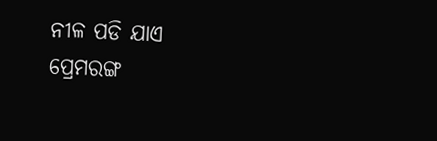ନୀଳ ପଡି ଯାଏ
ପ୍ରେମରଙ୍ଗ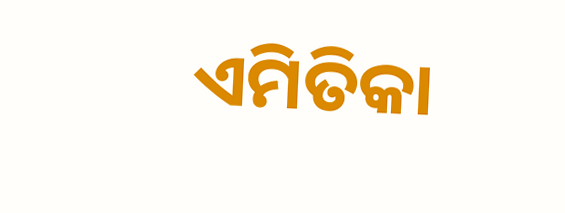ଏମିତିକା